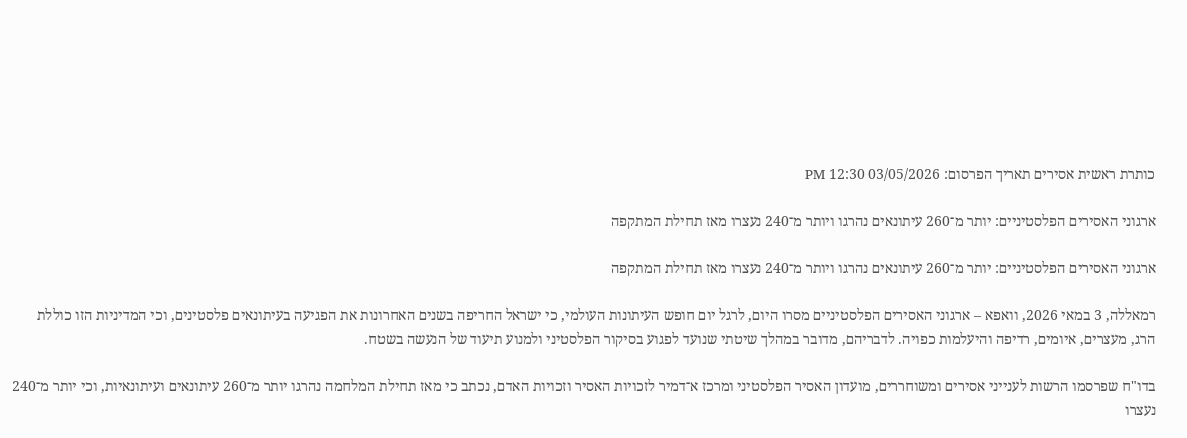כותרת ראשית אסירים תאריך הפרסום: 03/05/2026 12:30 PM

ארגוני האסירים הפלסטיניים: יותר מ־260 עיתונאים נהרגו ויותר מ־240 נעצרו מאז תחילת המתקפה

ארגוני האסירים הפלסטיניים: יותר מ־260 עיתונאים נהרגו ויותר מ־240 נעצרו מאז תחילת המתקפה

רמאללה, 3 במאי 2026, וואפא – ארגוני האסירים הפלסטיניים מסרו היום, לרגל יום חופש העיתונות העולמי, כי ישראל החריפה בשנים האחרונות את הפגיעה בעיתונאים פלסטינים, וכי המדיניות הזו כוללת הרג, מעצרים, איומים, רדיפה והיעלמות כפויה. לדבריהם, מדובר במהלך שיטתי שנועד לפגוע בסיקור הפלסטיני ולמנוע תיעוד של הנעשה בשטח.

בדו"ח שפרסמו הרשות לענייני אסירים ומשוחררים, מועדון האסיר הפלסטיני ומרכז א־דמיר לזכויות האסיר וזכויות האדם, נכתב כי מאז תחילת המלחמה נהרגו יותר מ־260 עיתונאים ועיתונאיות, וכי יותר מ־240 נעצרו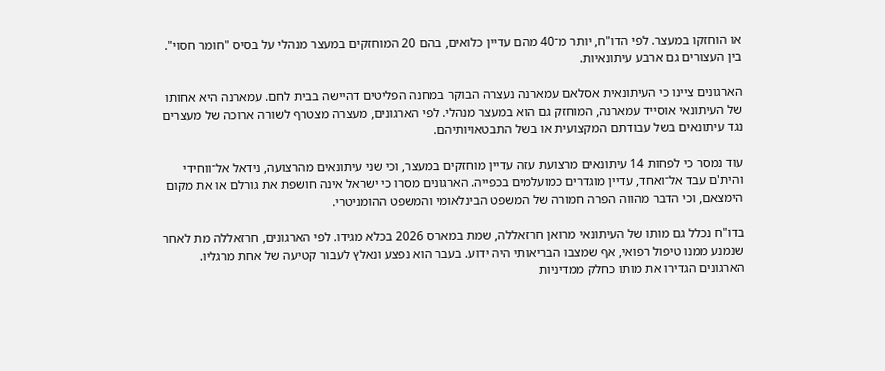או הוחזקו במעצר. לפי הדו"ח, יותר מ־40 מהם עדיין כלואים, בהם 20 המוחזקים במעצר מנהלי על בסיס "חומר חסוי". בין העצורים גם ארבע עיתונאיות.

הארגונים ציינו כי העיתונאית אסלאם עמארנה נעצרה הבוקר במחנה הפליטים דהיישה בבית לחם. עמארנה היא אחותו של העיתונאי אוסייד עמארנה, המוחזק גם הוא במעצר מנהלי. לפי הארגונים, מעצרה מצטרף לשורה ארוכה של מעצרים נגד עיתונאים בשל עבודתם המקצועית או בשל התבטאויותיהם.

עוד נמסר כי לפחות 14 עיתונאים מרצועת עזה עדיין מוחזקים במעצר, וכי שני עיתונאים מהרצועה, נידאל אל־ווחידי והית'ם עבד אל־ואחד, עדיין מוגדרים כמועלמים בכפייה. הארגונים מסרו כי ישראל אינה חושפת את גורלם או את מקום הימצאם, וכי הדבר מהווה הפרה חמורה של המשפט הבינלאומי והמשפט ההומניטרי.

בדו"ח נכלל גם מותו של העיתונאי מרואן חרזאללה, שמת במארס 2026 בכלא מגידו. לפי הארגונים, חרזאללה מת לאחר שנמנע ממנו טיפול רפואי, אף שמצבו הבריאותי היה ידוע. בעבר הוא נפצע ונאלץ לעבור קטיעה של אחת מרגליו. הארגונים הגדירו את מותו כחלק ממדיניות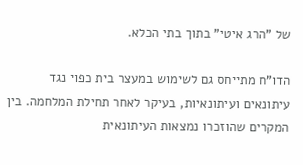של "הרג איטי" בתוך בתי הכלא.

הדו"ח מתייחס גם לשימוש במעצר בית כפוי נגד עיתונאים ועיתונאיות, בעיקר לאחר תחילת המלחמה. בין המקרים שהוזכרו נמצאות העיתונאית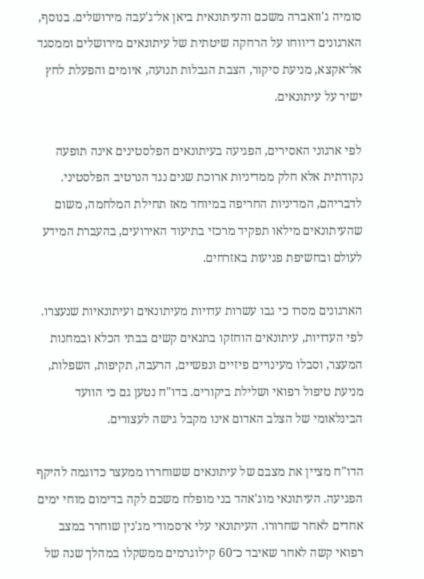סומיה ג'וואברה משכם והעיתונאית ביאן אל־ג'עבה מירושלים. בנוסף, הארגונים דיווחו על הרחקה שיטתית של עיתונאים מירושלים וממסגד אל־אקצא, מניעת סיקור, הצבת הגבלות תנועה, איומים והפעלת לחץ ישיר על עיתונאים.

לפי ארגוני האסירים, הפגיעה בעיתונאים הפלסטינים אינה תופעה נקודתית אלא חלק ממדיניות ארוכת שנים נגד הנרטיב הפלסטיני. לדבריהם, המדיניות החריפה במיוחד מאז תחילת המלחמה, משום שהעיתונאים מילאו תפקיד מרכזי בתיעוד האירועים, בהעברת המידע לעולם ובחשיפת פגיעות באזרחים.

הארגונים מסרו כי גבו עשרות עדויות מעיתונאים ועיתונאיות שנעצרו. לפי העדויות, עיתונאים הוחזקו בתנאים קשים בבתי הכלא ובמחנות המעצר, וסבלו מעינויים פיזיים ונפשיים, הרעבה, תקיפות, השפלות, מניעת טיפול רפואי ושלילת ביקורים. בדו"ח נטען גם כי הוועד הבינלאומי של הצלב האדום אינו מקבל גישה לעצורים.

הדו"ח מציין את מצבם של עיתונאים ששוחררו ממעצר כדוגמה להיקף הפגיעה. העיתונאי מוג'אהד בני מופלח משכם לקה בדימום מוחי ימים אחדים לאחר שחרורו. העיתונאי עלי א־סמודי מג'נין שוחרר במצב רפואי קשה לאחר שאיבד כ־60 קילוגרמים ממשקלו במהלך שנה של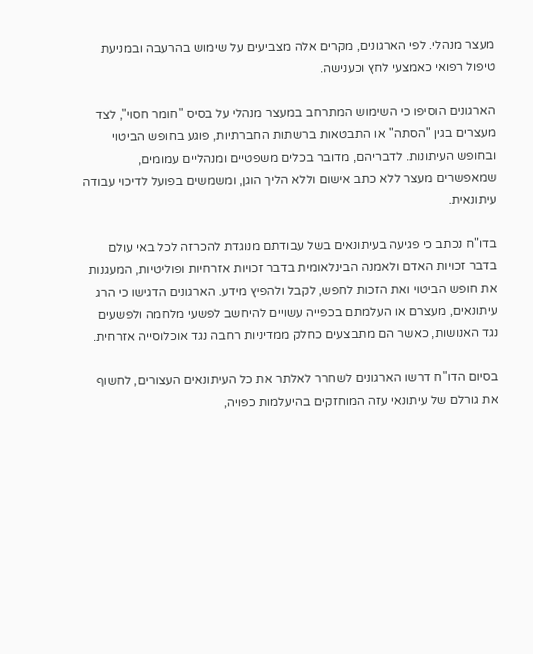מעצר מנהלי. לפי הארגונים, מקרים אלה מצביעים על שימוש בהרעבה ובמניעת טיפול רפואי כאמצעי לחץ וכענישה.

הארגונים הוסיפו כי השימוש המתרחב במעצר מנהלי על בסיס "חומר חסוי", לצד מעצרים בגין "הסתה" או התבטאות ברשתות החברתיות, פוגע בחופש הביטוי ובחופש העיתונות. לדבריהם, מדובר בכלים משפטיים ומנהליים עמומים, שמאפשרים מעצר ללא כתב אישום וללא הליך הוגן, ומשמשים בפועל לדיכוי עבודה עיתונאית.

בדו"ח נכתב כי פגיעה בעיתונאים בשל עבודתם מנוגדת להכרזה לכל באי עולם בדבר זכויות האדם ולאמנה הבינלאומית בדבר זכויות אזרחיות ופוליטיות, המעגנות את חופש הביטוי ואת הזכות לחפש, לקבל ולהפיץ מידע. הארגונים הדגישו כי הרג עיתונאים, מעצרם או העלמתם בכפייה עשויים להיחשב לפשעי מלחמה ולפשעים נגד האנושות, כאשר הם מתבצעים כחלק ממדיניות רחבה נגד אוכלוסייה אזרחית.

בסיום הדו"ח דרשו הארגונים לשחרר לאלתר את כל העיתונאים העצורים, לחשוף את גורלם של עיתונאי עזה המוחזקים בהיעלמות כפויה,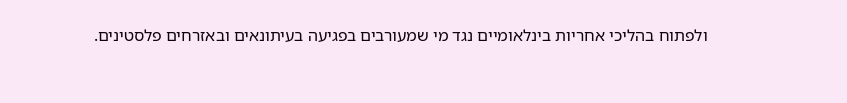ולפתוח בהליכי אחריות בינלאומיים נגד מי שמעורבים בפגיעה בעיתונאים ובאזרחים פלסטינים.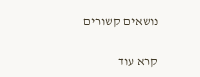נושאים קשורים

קרא עוד